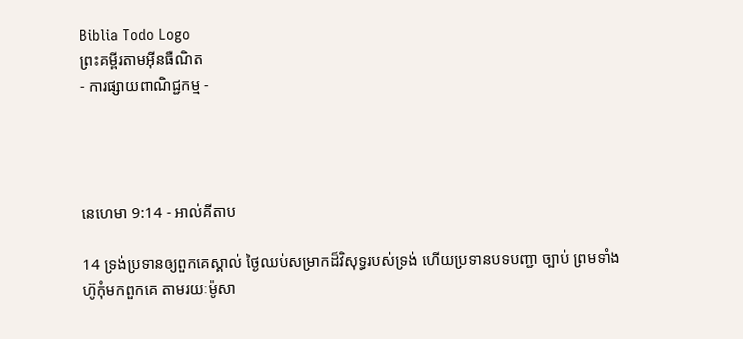Biblia Todo Logo
ព្រះគម្ពីរតាមអ៊ីនធឺណិត
- ការផ្សាយពាណិជ្ជកម្ម -




នេហេមា 9:14 - អាល់គីតាប

14 ទ្រង់ប្រទានឲ្យពួកគេស្គាល់ ថ្ងៃឈប់សម្រាកដ៏‌វិសុទ្ធរបស់ទ្រង់ ហើយប្រទានបទ‌បញ្ជា ច្បាប់ ព្រមទាំង ហ៊ូកុំមកពួកគេ តាមរយៈម៉ូសា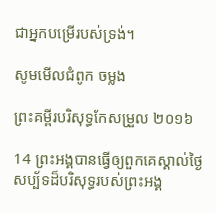ជាអ្នកបម្រើរបស់ទ្រង់។

សូមមើលជំពូក ចម្លង

ព្រះគម្ពីរបរិសុទ្ធកែសម្រួល ២០១៦

14 ព្រះ‌អង្គបានធ្វើឲ្យពួក‌គេស្គាល់ថ្ងៃសប្ប័ទដ៏បរិសុទ្ធរបស់ព្រះ‌អង្គ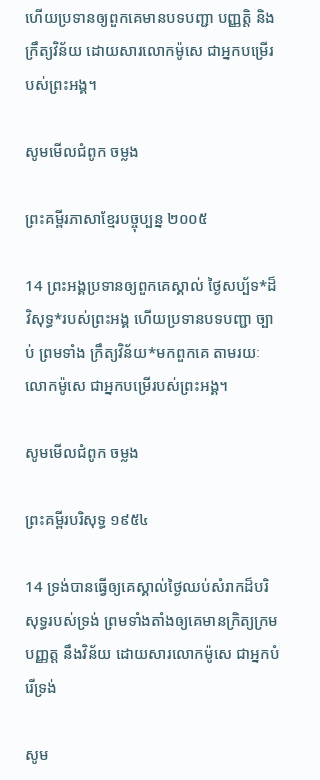ហើយប្រទានឲ្យពួក‌គេមានបទបញ្ជា បញ្ញត្តិ និងក្រឹត្យវិន័យ ដោយ‌សារលោកម៉ូសេ ជាអ្នកបម្រើរបស់ព្រះ‌អង្គ។

សូមមើលជំពូក ចម្លង

ព្រះគម្ពីរភាសាខ្មែរបច្ចុប្បន្ន ២០០៥

14 ព្រះអង្គប្រទានឲ្យពួកគេស្គាល់ ថ្ងៃសប្ប័ទ*ដ៏វិសុទ្ធ*របស់ព្រះអង្គ ហើយប្រទានបទ‌បញ្ជា ច្បាប់ ព្រមទាំង ក្រឹត្យ‌វិន័យ*មកពួកគេ តាមរយៈលោកម៉ូសេ ជាអ្នកបម្រើរបស់ព្រះអង្គ។

សូមមើលជំពូក ចម្លង

ព្រះគម្ពីរបរិសុទ្ធ ១៩៥៤

14 ទ្រង់បានធ្វើឲ្យគេស្គាល់ថ្ងៃឈប់សំរាកដ៏បរិសុទ្ធរបស់ទ្រង់ ព្រមទាំងតាំងឲ្យគេមានក្រិត្យ‌ក្រម បញ្ញត្ត នឹងវិន័យ ដោយ‌សារលោកម៉ូសេ ជាអ្នកបំរើទ្រង់

សូម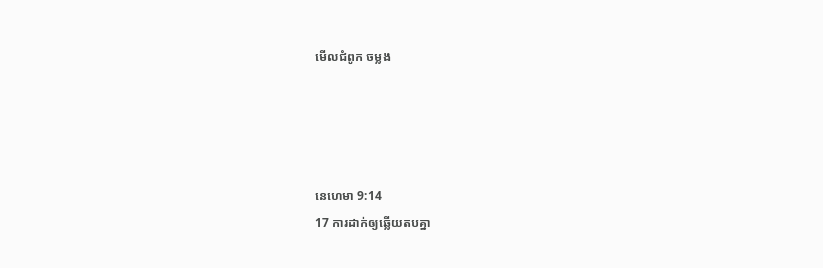មើលជំពូក ចម្លង




នេហេមា 9:14
17 ការដាក់ឲ្យឆ្លើយតបគ្នា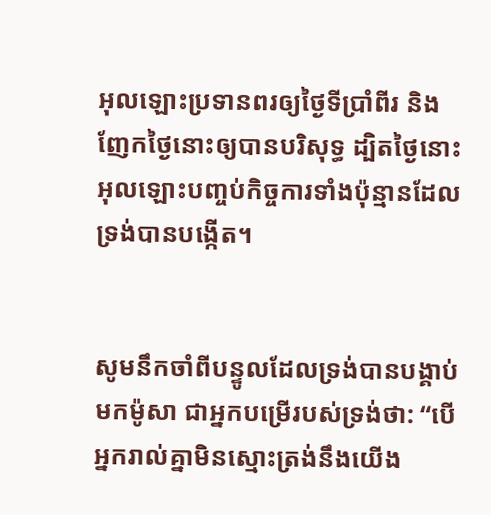អុលឡោះប្រទានពរឲ្យថ្ងៃទីប្រាំពីរ និងញែកថ្ងៃនោះឲ្យបានបរិសុទ្ធ ដ្បិតថ្ងៃនោះ អុលឡោះបញ្ចប់កិច្ច‌ការទាំងប៉ុន្មានដែលទ្រង់បានបង្កើត។


សូមនឹកចាំពីបន្ទូលដែលទ្រង់បានបង្គាប់មកម៉ូសា ជាអ្នកបម្រើរបស់ទ្រង់ថា: “បើអ្នករាល់គ្នាមិនស្មោះត្រង់នឹងយើង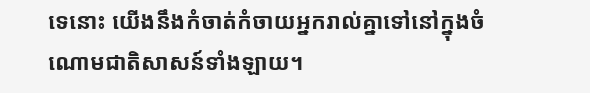ទេនោះ យើងនឹងកំចាត់‌កំចាយអ្នករាល់គ្នាទៅនៅក្នុងចំណោមជាតិសាសន៍ទាំង‌ឡាយ។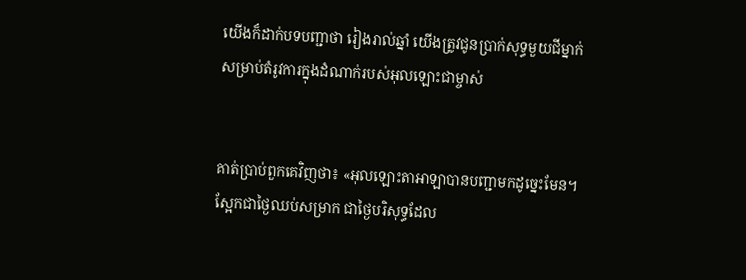យើងក៏ដាក់បទបញ្ជាថា រៀងរាល់ឆ្នាំ យើងត្រូវជូនប្រាក់សុទ្ធមួយជីម្នាក់ សម្រាប់តំរូវការក្នុងដំណាក់របស់អុលឡោះជាម្ចាស់


គាត់ប្រាប់ពួកគេវិញថា៖ «អុលឡោះ‌តាអាឡាបានបញ្ជាមកដូច្នេះមែន។ ស្អែកជាថ្ងៃឈប់សម្រាក ជាថ្ងៃបរិសុទ្ធដែល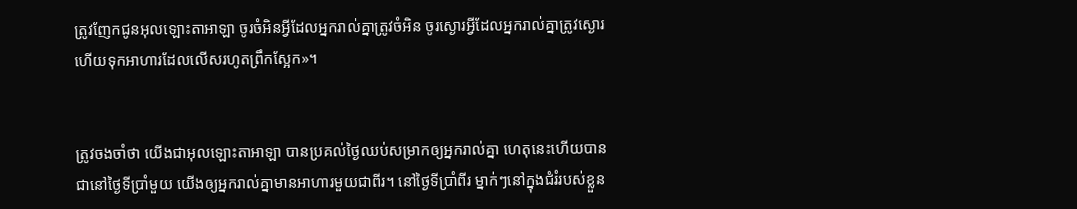ត្រូវញែកជូនអុលឡោះ‌តាអាឡា ចូរចំអិនអ្វីដែលអ្នករាល់គ្នាត្រូវចំអិន ចូរស្ងោរអ្វីដែលអ្នករាល់គ្នាត្រូវស្ងោរ ហើយទុកអាហារដែលលើសរហូតព្រឹកស្អែក»។


ត្រូវចងចាំថា យើងជាអុលឡោះ‌តាអាឡា បានប្រគល់ថ្ងៃឈប់សម្រាកឲ្យអ្នករាល់គ្នា ហេតុនេះហើយបានជានៅថ្ងៃទីប្រាំមួយ យើងឲ្យអ្នករាល់គ្នាមានអាហារមួយជាពីរ។ នៅថ្ងៃទីប្រាំពីរ ម្នាក់ៗនៅក្នុងជំរំរបស់ខ្លួន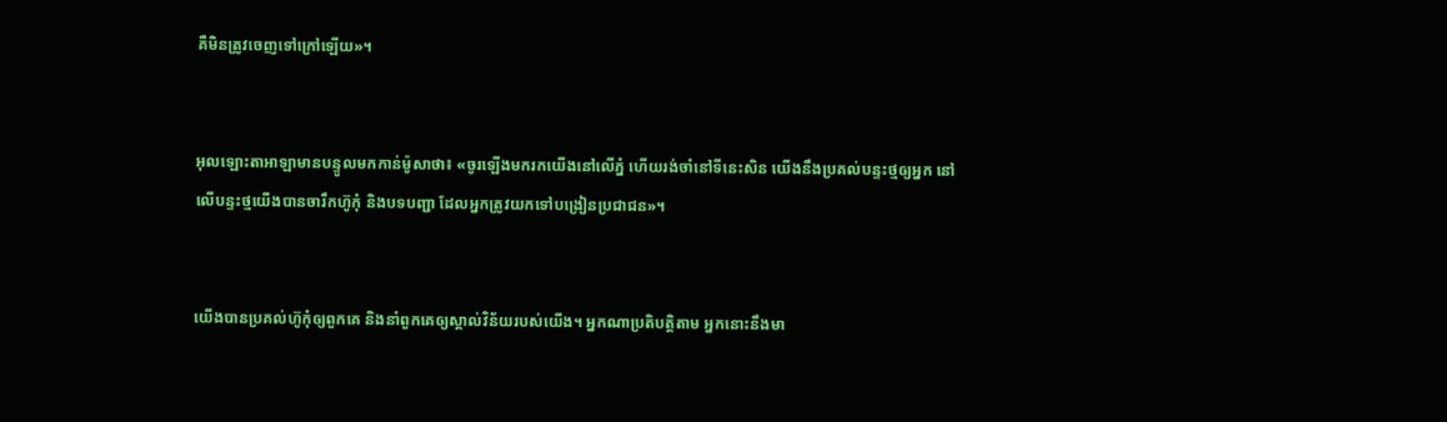គឺមិនត្រូវចេញទៅក្រៅឡើយ»។


អុលឡោះ‌តាអាឡាមានបន្ទូលមកកាន់ម៉ូសាថា៖ «ចូរឡើងមករកយើងនៅលើភ្នំ ហើយរង់ចាំនៅទីនេះសិន យើងនឹងប្រគល់បន្ទះថ្មឲ្យអ្នក នៅលើបន្ទះថ្មយើងបានចារឹកហ៊ូកុំ និងបទបញ្ជា ដែលអ្នកត្រូវយកទៅបង្រៀនប្រជា‌ជន»។


យើងបានប្រគល់ហ៊ូកុំឲ្យពួកគេ និងនាំពួកគេឲ្យស្គាល់វិន័យរបស់យើង។ អ្នកណាប្រតិបត្តិតាម អ្នកនោះនឹងមា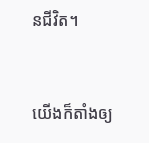នជីវិត។


យើងក៏តាំងឲ្យ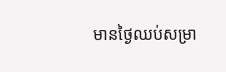មានថ្ងៃឈប់សម្រា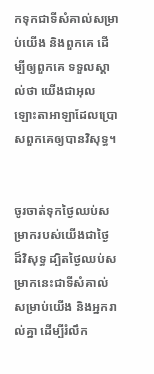កទុកជាទីសំគាល់សម្រាប់យើង និងពួកគេ ដើម្បីឲ្យពួកគេ ទទួលស្គាល់ថា យើងជាអុលឡោះ‌តាអាឡាដែលប្រោសពួកគេឲ្យបានវិសុទ្ធ។


ចូរចាត់ទុកថ្ងៃឈប់សម្រាករបស់យើងជាថ្ងៃដ៏‌វិសុទ្ធ ដ្បិតថ្ងៃឈប់សម្រាកនេះជាទីសំគាល់សម្រាប់យើង និងអ្នករាល់គ្នា ដើម្បីរំលឹក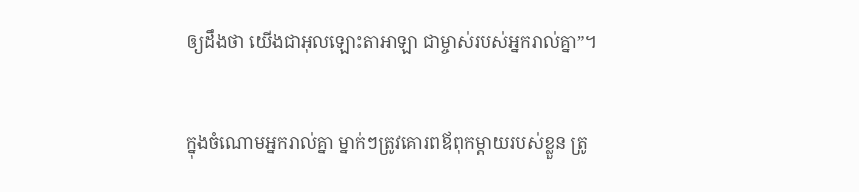ឲ្យដឹងថា យើងជាអុលឡោះ‌តាអាឡា ជាម្ចាស់របស់អ្នករាល់គ្នា”។


ក្នុងចំណោមអ្នករាល់គ្នា ម្នាក់ៗត្រូវគោរពឪពុក‌ម្តាយរបស់ខ្លួន ត្រូ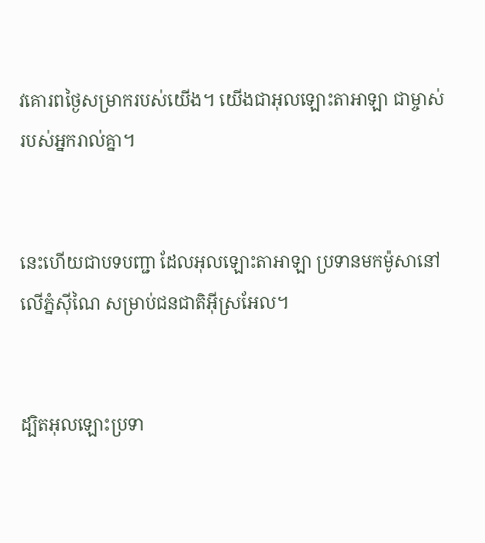វគោរពថ្ងៃសម្រាករបស់យើង។ យើងជាអុលឡោះ‌តាអាឡា ជាម្ចាស់របស់អ្នករាល់គ្នា។


នេះហើយជាបទបញ្ជា ដែលអុលឡោះ‌តាអាឡា ប្រទានមកម៉ូសានៅលើភ្នំស៊ីណៃ សម្រាប់ជន‌ជាតិអ៊ីស្រ‌អែល។


ដ្បិតអុលឡោះប្រទា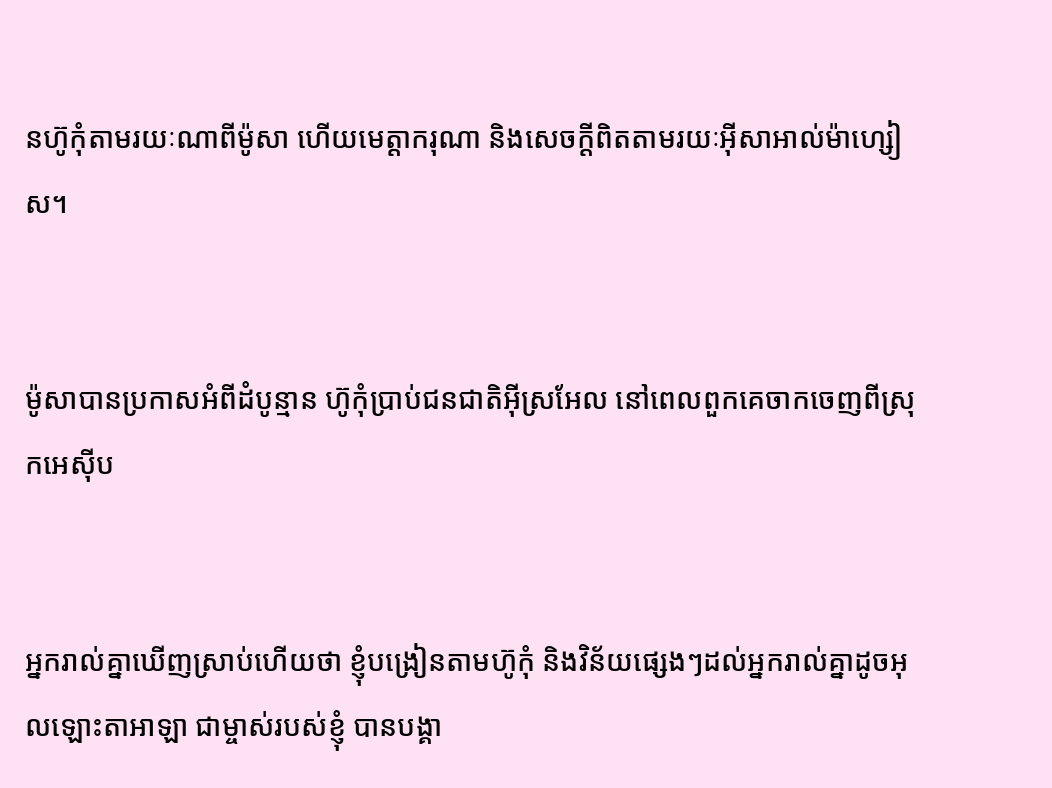នហ៊ូកុំតាមរយៈណាពីម៉ូសា ហើយមេត្តា‌ករុណា និងសេចក្ដីពិតតាមរយៈអ៊ីសា‌អាល់ម៉ា‌ហ្សៀស។


ម៉ូសាបានប្រកាសអំពីដំបូន្មាន ហ៊ូកុំប្រាប់ជន‌ជាតិអ៊ីស្រ‌អែល នៅពេលពួកគេចាកចេញពីស្រុកអេស៊ីប


អ្នករាល់គ្នាឃើញស្រាប់ហើយថា ខ្ញុំបង្រៀនតាមហ៊ូកុំ និងវិន័យផ្សេងៗដល់អ្នករាល់គ្នាដូចអុលឡោះ‌តាអាឡា ជាម្ចាស់របស់ខ្ញុំ បានបង្គា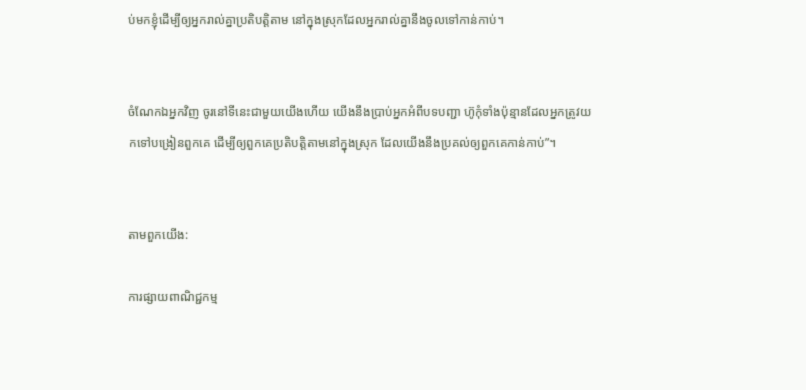ប់មកខ្ញុំដើម្បីឲ្យអ្នករាល់គ្នាប្រតិបត្តិតាម នៅក្នុងស្រុកដែលអ្នករាល់គ្នានឹងចូលទៅកាន់កាប់។


ចំណែកឯអ្នកវិញ ចូរនៅទីនេះជាមួយយើងហើយ យើងនឹងប្រាប់អ្នកអំពីបទបញ្ជា ហ៊ូកុំទាំងប៉ុន្មានដែលអ្នកត្រូវយកទៅបង្រៀនពួកគេ ដើម្បីឲ្យពួកគេប្រតិបត្តិតាមនៅក្នុងស្រុក ដែលយើងនឹងប្រគល់ឲ្យពួកគេកាន់កាប់”។


តាមពួកយើង:

ការផ្សាយពាណិជ្ជកម្ម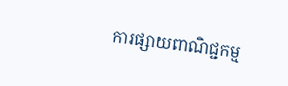ការផ្សាយពាណិជ្ជកម្ម